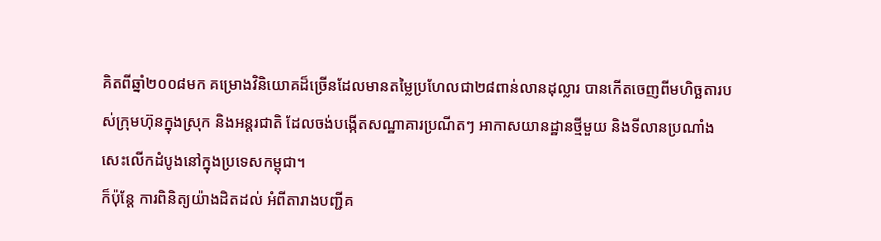គិតពីឆ្នាំ២០០៨មក គម្រោងវិនិយោគដ៏ច្រើនដែលមានតម្លៃប្រហែលជា២៨ពាន់លានដុល្លារ បានកើតចេញពីមហិច្ឆតារបស់ក្រុមហ៊ុនក្នុងស្រុក និងអន្តរជាតិ ដែលចង់បង្កើតសណ្ឋាគារប្រណីតៗ អាកាសយានដ្ឋានថ្មីមួយ និងទីលានប្រណាំងសេះលើកដំបូងនៅក្នុងប្រទេសកម្ពុជា។
ក៏ប៉ុន្តែ ការពិនិត្យយ៉ាងដិតដល់ អំពីតារាងបញ្ជីគ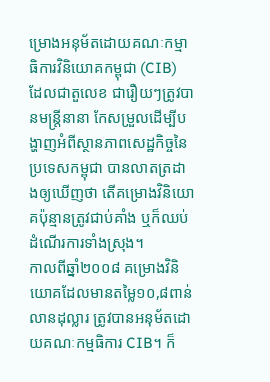ម្រោងអនុម័តដោយគណៈកម្មាធិការវិនិយោគកម្ពុជា (CIB) ដែលជាតួលេខ ជារឿយៗត្រូវបានមន្ត្រីនានា កែសម្រួលដើម្បីបង្ហាញអំពីស្ថានភាពសេដ្ឋកិច្ចនៃប្រទេសកម្ពុជា បានលាតត្រដាងឲ្យឃើញថា តើគម្រោងវិនិយោគប៉ុន្មានត្រូវជាប់គាំង ឬក៏ឈប់ដំណើរការទាំងស្រុង។
កាលពីឆ្នាំ២០០៨ គម្រោងវិនិយោគដែលមានតម្លៃ១០,៨ពាន់លានដុល្លារ ត្រូវបានអនុម័តដោយគណៈកម្មធិការ CIB។ ក៏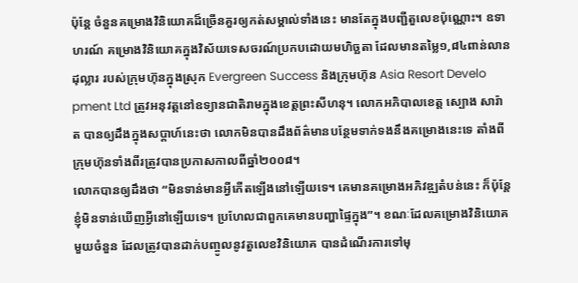ប៉ុន្តែ ចំនួនគម្រោងវិនិយោគដ៏ច្រើនគួរឲ្យកត់សម្គាល់ទាំងនេះ មានតែក្នុងបញ្ជីតួលេខប៉ុណ្ណោះ។ ឧទាហរណ៍ គម្រោងវិនិយោគក្នុងវិស័យទេសចរណ៍ប្រកបដោយមហិច្ឆតា ដែលមានតម្លៃ១,៨៤ពាន់លានដុល្លារ របស់ក្រុមហ៊ុនក្នុងស្រុក Evergreen Success និងក្រុមហ៊ុន Asia Resort Develo pment Ltd ត្រូវអនុវត្តនៅឧទ្យានជាតិរាមក្នុងខេត្តព្រះសីហនុ។ លោកអភិបាលខេត្ត ស្បោង សារ៉ាត បានឲ្យដឹងក្នុងសប្តាហ៍នេះថា លោកមិនបានដឹងព័ត៌មានបន្ថែមទាក់ទងនឹងគម្រោងនេះទេ តាំងពីក្រុមហ៊ុនទាំងពីរត្រូវបានប្រកាសកាលពីឆ្នាំ២០០៨។
លោកបានឲ្យដឹងថា “មិនទាន់មានអ្វីកើតឡើងនៅឡើយទេ។ គេមានគម្រោងអភិវឌ្ឍតំបន់នេះ ក៏ប៉ុន្តែ ខ្ញុំមិនទាន់ឃើញអ្វីនៅឡើយទេ។ ប្រហែលជាពួកគេមានបញ្ហាផ្ទៃក្នុង”។ ខណៈដែលគម្រោងវិនិយោគមួយចំនួន ដែលត្រូវបានដាក់បញ្ចូលនូវតួលេខវិនិយោគ បានដំណើរការទៅមុ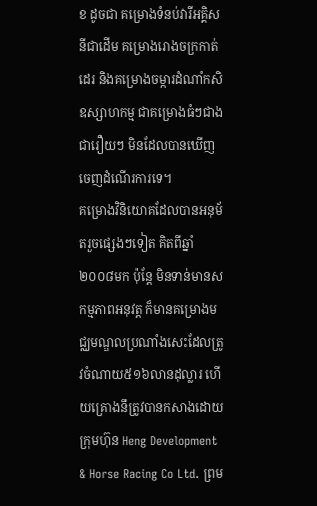ខ ដូចជា គម្រោងទំនប់វារីអគ្គិសនីជាដើម គម្រោងរោងចក្រកាត់ដេរ និងគម្រោងចម្ការដំណាំកសិឧស្សាហកម្ម ជាគម្រោងធំៗជាង ជារឿយៗ មិនដែលបានឃើញចេញដំណើរការទេ។
គម្រោងវិនិយោគដែលបានអនុម័តរួចផ្សេងៗទៀត គិតពីឆ្នាំ២០០៨មក ប៉ុន្តែ មិនទាន់មានសកម្មភាពអនុវត្ត ក៏មានគម្រោងមជ្ឈមណ្ឌលប្រណាំងសេះដែលត្រូវចំណាយ៥១៦លានដុល្លារ ហើយគ្រោងនឹត្រូវបានកសាងដោយក្រុមហ៊ុន Heng Development & Horse Racing Co Ltd. ព្រម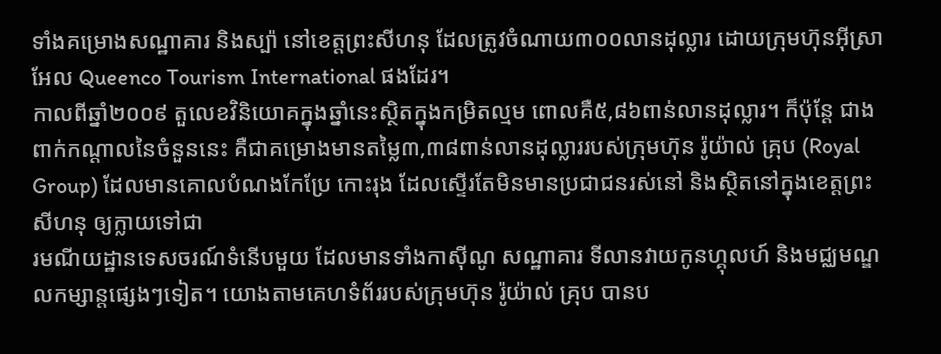ទាំងគម្រោងសណ្ឋាគារ និងស្ប៉ា នៅខេត្តព្រះសីហនុ ដែលត្រូវចំណាយ៣០០លានដុល្លារ ដោយក្រុមហ៊ុនអុីស្រាអែល Queenco Tourism International ផងដែរ។
កាលពីឆ្នាំ២០០៩ តួលេខវិនិយោគក្នុងឆ្នាំនេះស្ថិតក្នុងកម្រិតល្មម ពោលគឺ៥,៨៦ពាន់លានដុល្លារ។ ក៏ប៉ុន្តែ ជាងពាក់កណ្តាលនៃចំនួននេះ គឺជាគម្រោងមានតម្លៃ៣,៣៨ពាន់លានដុល្លាររបស់ក្រុមហ៊ុន រ៉ូយ៉ាល់ គ្រុប (Royal Group) ដែលមានគោលបំណងកែប្រែ កោះរុង ដែលស្ទើរតែមិនមានប្រជាជនរស់នៅ និងស្ថិតនៅក្នុងខេត្តព្រះសីហនុ ឲ្យក្លាយទៅជា
រមណីយដ្ឋានទេសចរណ៍ទំនើបមួយ ដែលមានទាំងកាស៊ីណូ សណ្ឋាគារ ទីលានវាយកូនហ្គុលហ៍ និងមជ្ឈមណ្ឌលកម្សាន្តផ្សេងៗទៀត។ យោងតាមគេហទំព័ររបស់ក្រុមហ៊ុន រ៉ូយ៉ាល់ គ្រុប បានប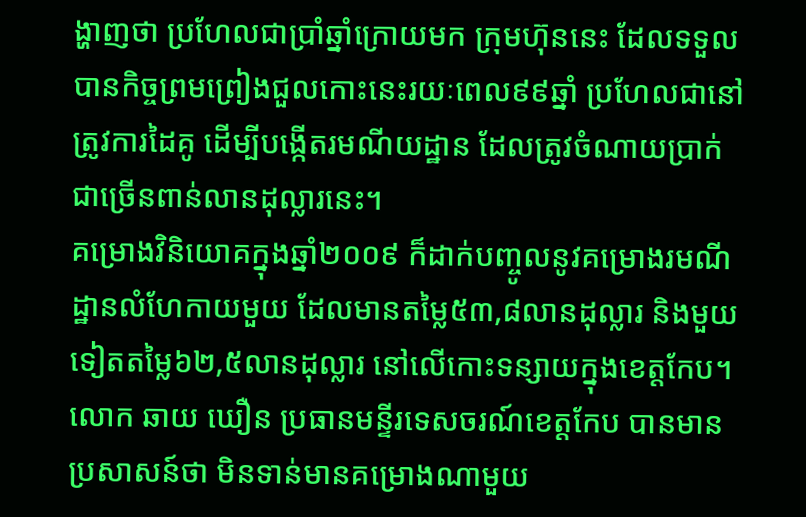ង្ហាញថា ប្រហែលជាប្រាំឆ្នាំក្រោយមក ក្រុមហ៊ុននេះ ដែលទទួលបានកិច្ចព្រមព្រៀងជួលកោះនេះរយៈពេល៩៩ឆ្នាំ ប្រហែលជានៅត្រូវការដៃគូ ដើម្បីបង្កើតរមណីយដ្ឋាន ដែលត្រូវចំណាយប្រាក់ជាច្រើនពាន់លានដុល្លារនេះ។
គម្រោងវិនិយោគក្នុងឆ្នាំ២០០៩ ក៏ដាក់បញ្ចូលនូវគម្រោងរមណីដ្ឋានលំហែកាយមួយ ដែលមានតម្លៃ៥៣,៨លានដុល្លារ និងមួយទៀតតម្លៃ៦២,៥លានដុល្លារ នៅលើកោះទន្សាយក្នុងខេត្តកែប។ លោក ឆាយ ឃឿន ប្រធានមន្ទីរទេសចរណ៍ខេត្តកែប បានមានប្រសាសន៍ថា មិនទាន់មានគម្រោងណាមួយ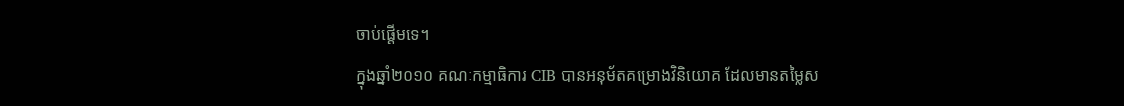ចាប់ផ្តើមទេ។
ក្នុងឆ្នាំ២០១០ គណៈកម្មាធិការ CIB បានអនុម័តគម្រោងវិនិយោគ ដែលមានតម្លៃស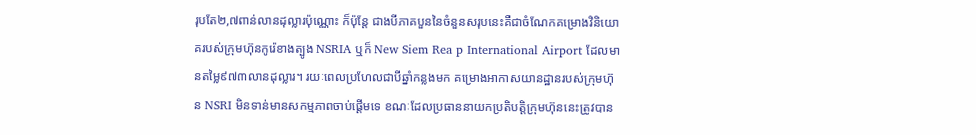រុបតែ២,៧ពាន់លានដុល្លារប៉ុណ្ណោះ ក៏ប៉ុន្តែ ជាងបីភាគបួននៃចំនួនសរុបនេះគឺជាចំណែកគម្រោងវិនិយោគរបស់ក្រុមហ៊ុនកូរ៉េខាងត្បូង NSRIA ឬក៏ New Siem Rea p International Airport ដែលមានតម្លៃ៩៧៣លានដុល្លារ។ រយៈពេលប្រហែលជាបីឆ្នាំកន្លងមក គម្រោងអាកាសយានដ្ឋានរបស់ក្រុមហ៊ុន NSRI មិនទាន់មានសកម្មភាពចាប់ផ្តើមទេ ខណៈដែលប្រធាននាយកប្រតិបត្តិក្រុមហ៊ុននេះត្រូវបាន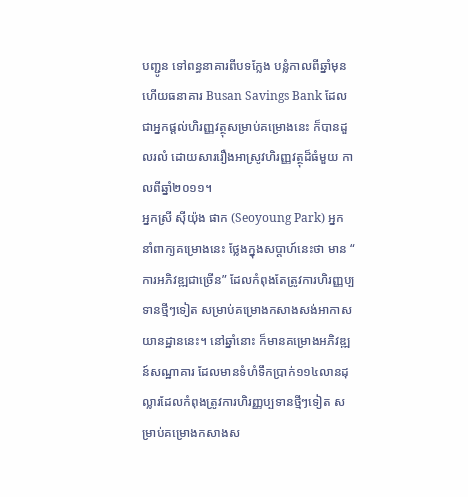បញ្ជូន ទៅពន្ធនាគារពីបទក្លែង បន្លំកាលពីឆ្នាំមុន ហើយធនាគារ Busan Savings Bank ដែលជាអ្នកផ្តល់ហិរញ្ញវត្ថុសម្រាប់គម្រោងនេះ ក៏បានដួលរលំ ដោយសាររឿងអាស្រូវហិរញ្ញវត្ថុដ៏ធំមួយ កាលពីឆ្នាំ២០១១។
អ្នកស្រី ស៊ីយ៉ុង ផាក (Seoyoung Park) អ្នកនាំពាក្យគម្រោងនេះ ថ្លែងក្នុងសប្តាហ៍នេះថា មាន “ ការអភិវឌ្ឍជាច្រើន” ដែលកំពុងតែត្រូវការហិរញ្ញប្បទានថ្មីៗទៀត សម្រាប់គម្រោងកសាងសង់អាកាសយានដ្ឋាននេះ។ នៅឆ្នាំនោះ ក៏មានគម្រោងអភិវឌ្ឍន៍សណ្ឋាគារ ដែលមានទំហំទឹកប្រាក់១១៤លានដុល្លារដែលកំពុងត្រូវការហិរញ្ញប្បទានថ្មីៗទៀត សម្រាប់គម្រោងកសាងស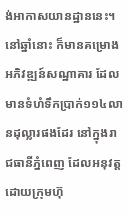ង់អាកាសយានដ្ឋាននេះ។
នៅឆ្នាំនោះ ក៏មានគម្រោងអភិវឌ្ឍន៍សណ្ឋាគារ ដែលមានទំហំទឹកប្រាក់១១៤លានដុល្លារផងដែរ នៅក្នុងរាជធានីភ្នំពេញ ដែលអនុវត្តដោយក្រុមហ៊ុ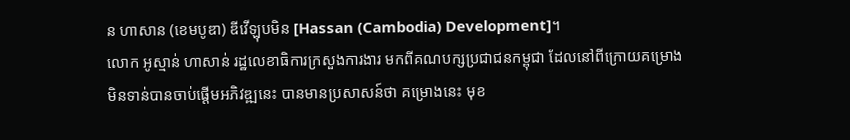ន ហាសាន (ខេមបូឌា) ឌីវើឡុបមិន [Hassan (Cambodia) Development]។
លោក អូស្មាន់ ហាសាន់ រដ្ឋលេខាធិការក្រសួងការងារ មកពីគណបក្សប្រជាជនកម្ពុជា ដែលនៅពីក្រោយគម្រោងមិនទាន់បានចាប់ផ្តើមអភិវឌ្ឍនេះ បានមានប្រសាសន៍ថា គម្រោងនេះ មុខ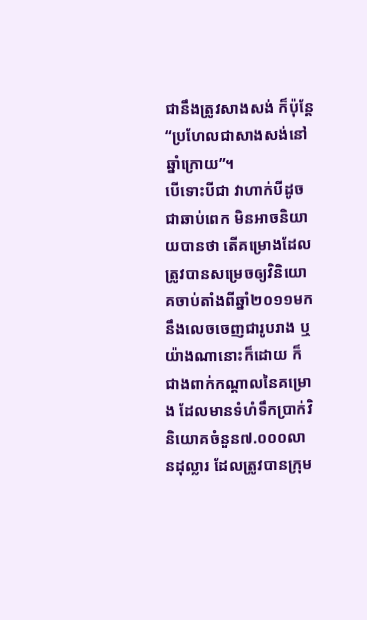ជានឹងត្រូវសាងសង់ ក៏ប៉ុន្តែ “ប្រហែលជាសាងសង់នៅឆ្នាំក្រោយ”។
បើទោះបីជា វាហាក់បីដូចជាឆាប់ពេក មិនអាចនិយាយបានថា តើគម្រោងដែលត្រូវបានសម្រេចឲ្យវិនិយោគចាប់តាំងពីឆ្នាំ២០១១មក នឹងលេចចេញជារូបរាង ឬយ៉ាងណានោះក៏ដោយ ក៏ជាងពាក់កណ្តាលនៃគម្រោង ដែលមានទំហំទឹកប្រាក់វិនិយោគចំនួន៧.០០០លានដុល្លារ ដែលត្រូវបានក្រុម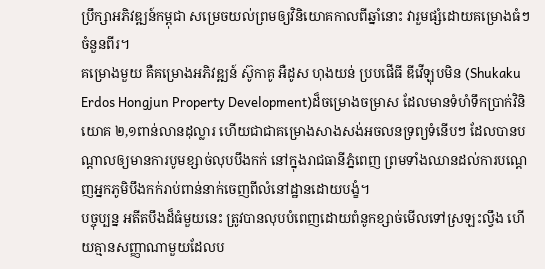ប្រឹក្សាអភិវឌ្ឍន៍កម្ពុជា សម្រេចយល់ព្រមឲ្យវិនិយោគកាលពីឆ្នាំនោះ វារួមផ្សំដោយគម្រោងធំៗចំនួនពីរ។
គម្រោងមួយ គឺគម្រោងអភិវឌ្ឍន៍ ស៊ូកាគូ អឺដូស ហុងយន់ ប្របផើធី ឌីវើឡុបមិន (Shukaku Erdos Hongjun Property Development)ដ៏ចម្រោងចម្រាស ដែលមានទំហំទឹកប្រាក់វិនិយោគ ២,១ពាន់លានដុល្លារ ហើយជាជាគម្រោងសាងសង់អចលនទ្រព្យទំនើបៗ ដែលបានបណ្តាលឲ្យមានការបូមខ្សាច់លុបបឹងកក់ នៅក្នុងរាជធានីភ្នំពេញ ព្រមទាំងឈានដល់ការបណ្តេញអ្នកភូមិបឹងកក់រាប់ពាន់នាក់ចេញពីលំនៅដ្ឋានដោយបង្ខំ។
បច្ចុប្បន្ន អតីតបឹងដ៏ធំមួយនេះ ត្រូវបានលុបបំពេញដោយពំនូកខ្សាច់មើលទៅស្រឡះល្វឹង ហើយគ្មានសញ្ញាណាមួយដែលប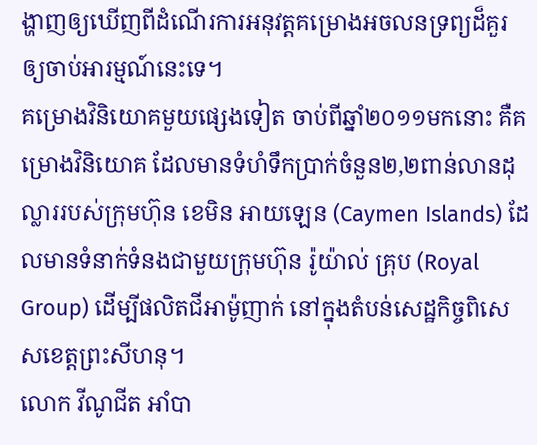ង្ហាញឲ្យឃើញពីដំណើរការអនុវត្តគម្រោងអចលនទ្រព្យដ៏គួរឲ្យចាប់អារម្មណ៍នេះទេ។
គម្រោងវិនិយោគមួយផ្សេងទៀត ចាប់ពីឆ្នាំ២០១១មកនោះ គឺគម្រោងវិនិយោគ ដែលមានទំហំទឹកប្រាក់ចំនួន២,២ពាន់លានដុល្លាររបស់ក្រុមហ៊ុន ខេមិន អាយឡេន (Caymen Islands) ដែលមានទំនាក់ទំនងជាមួយក្រុមហ៊ុន រ៉ូយ៉ាល់ គ្រុប (Royal Group) ដើម្បីផលិតជីអាម៉ូញាក់ នៅក្នុងតំបន់សេដ្ឋកិច្ចពិសេសខេត្តព្រះសីហនុ។
លោក វីណូជីត អាំបា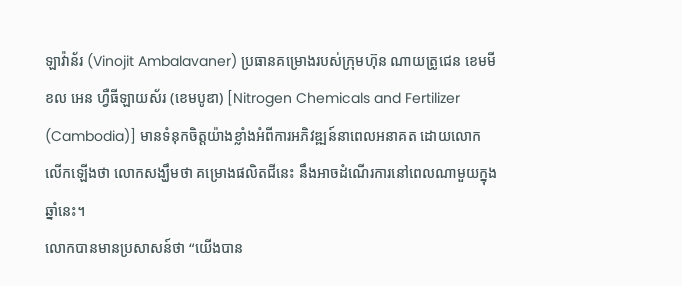ឡាវ៉ាន័រ (Vinojit Ambalavaner) ប្រធានគម្រោងរបស់ក្រុមហ៊ុន ណាយត្រូជេន ខេមមីខល អេន ហ្វឺធីឡាយស័រ (ខេមបូឌា) [Nitrogen Chemicals and Fertilizer (Cambodia)] មានទំនុកចិត្តយ៉ាងខ្លាំងអំពីការអភិវឌ្ឍន៍នាពេលអនាគត ដោយលោកលើកឡើងថា លោកសង្ឃឹមថា គម្រោងផលិតជីនេះ នឹងអាចដំណើរការនៅពេលណាមួយក្នុងឆ្នាំនេះ។
លោកបានមានប្រសាសន៍ថា “យើងបាន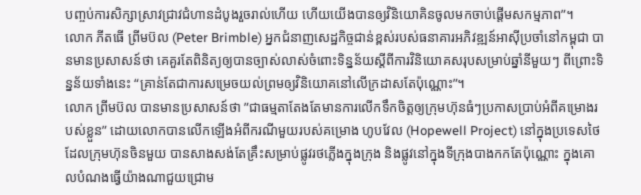បញ្ចប់ការសិក្សាស្រាវជ្រាវជំហានដំបូងរួចរាល់ហើយ ហើយយើងបានឲ្យវិនិយោគិនចូលមកចាប់ផ្តើមសកម្មភាព”។
លោក ភីតធើ ព្រីមប៊ល (Peter Brimble) អ្នកជំនាញសេដ្ឋកិច្ចជាន់ខ្ពស់របស់ធនាគារអភិវឌ្ឍន៍អាស៊ីប្រចាំនៅកម្ពុជា បានមានប្រសាសន៍ថា គេគួរតែពិនិត្យឲ្យបានច្បាស់លាស់ចំពោះទិន្នន័យស្តីពីការវិនិយោគសរុបសម្រាប់ឆ្នាំនីមួយៗ ពីព្រោះទិន្នន័យទាំងនេះ “គ្រាន់តែជាការសម្រេចយល់ព្រមឲ្យវិនិយោគនៅលើក្រដាសតែប៉ុណ្ណោះ”។
លោក ព្រីមប៊ល បានមានប្រសាសន៍ថា ”ជាធម្មតាតែងតែមានការលើកទឹកចិត្តឲ្យក្រុមហ៊ុនធំៗប្រកាសប្រាប់អំពីគម្រោងរបស់ខ្លួន” ដោយលោកបានលើកឡើងអំពីករណីមួយរបស់គម្រោង ហូបវែល (Hopewell Project) នៅក្នុងប្រទេសថៃ ដែលក្រុមហ៊ុនចិនមួយ បានសាងសង់តែគ្រឹះសម្រាប់ផ្លូវរថភ្លើងក្នុងក្រុង និងផ្លូវនៅក្នុងទីក្រុងបាងកកតែប៉ុណ្ណោះ ក្នុងគោលបំណងធ្វើយ៉ាងណាជួយជ្រោម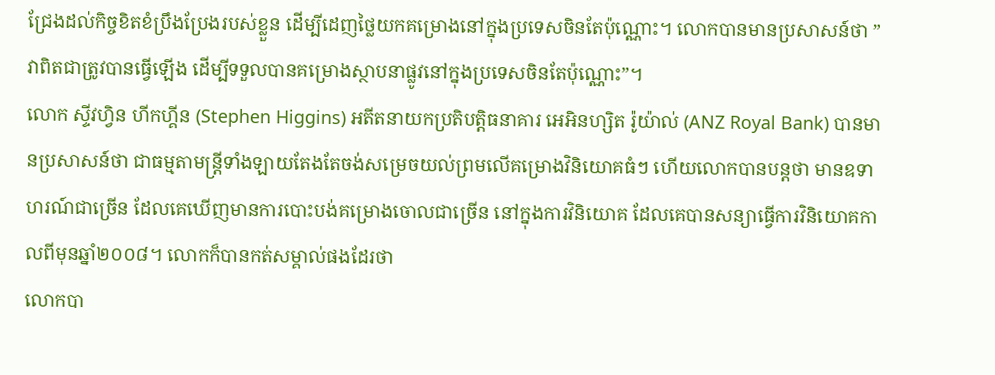ជ្រែងដល់កិច្ចខិតខំប្រឹងប្រែងរបស់ខ្លួន ដើម្បីដេញថ្លៃយកគម្រោងនៅក្នុងប្រទេសចិនតែប៉ុណ្ណោះ។ លោកបានមានប្រសាសន៍ថា ”វាពិតជាត្រូវបានធ្វើឡើង ដើម្បីទទួលបានគម្រោងស្ថាបនាផ្លូវនៅក្នុងប្រទេសចិនតែប៉ុណ្ណោះ”។
លោក ស្ទីវហ្វិន ហីកហ្គីន (Stephen Higgins) អតីតនាយកប្រតិបត្តិធនាគារ អេអិនហ្សិត រ៉ូយ៉ាល់ (ANZ Royal Bank) បានមានប្រសាសន៍ថា ជាធម្មតាមន្ត្រីទាំងឡាយតែងតែចង់សម្រេចយល់ព្រមលើគម្រោងវិនិយោគធំៗ ហើយលោកបានបន្តថា មានឧទាហរណ៍ជាច្រើន ដែលគេឃើញមានការបោះបង់គម្រោងចោលជាច្រើន នៅក្នុងការវិនិយោគ ដែលគេបានសន្យាធ្វើការវិនិយោគកាលពីមុនឆ្នាំ២០០៨។ លោកក៏បានកត់សម្គាល់ផងដែរថា
លោកបា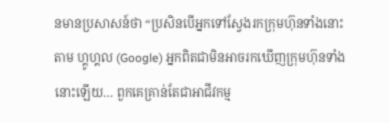នមានប្រសាសន៍ថា “ប្រសិនបើអ្នកទៅស្វែងរកក្រុមហ៊ុនទាំងនោះតាម ហ្គូហ្គល (Google) អ្នកពិតជាមិនអាចរកឃើញក្រុមហ៊ុនទាំងនោះឡើយ… ពួកគេគ្រាន់តែជាអាជីវកម្ម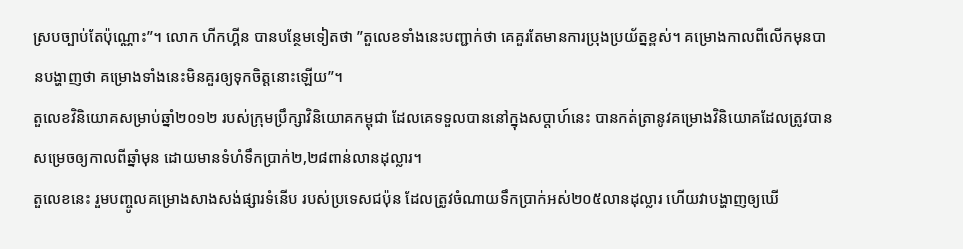ស្របច្បាប់តែប៉ុណ្ណោះ”។ លោក ហីកហ្គីន បានបន្ថែមទៀតថា ”តួលេខទាំងនេះបញ្ជាក់ថា គេគួរតែមានការប្រុងប្រយ័ត្នខ្ពស់។ គម្រោងកាលពីលើកមុនបានបង្ហាញថា គម្រោងទាំងនេះមិនគួរឲ្យទុកចិត្តនោះឡើយ”។
តួលេខវិនិយោគសម្រាប់ឆ្នាំ២០១២ របស់ក្រុមប្រឹក្សាវិនិយោគកម្ពុជា ដែលគេទទួលបាននៅក្នុងសប្តាហ៍នេះ បានកត់ត្រានូវគម្រោងវិនិយោគដែលត្រូវបានសម្រេចឲ្យកាលពីឆ្នាំមុន ដោយមានទំហំទឹកប្រាក់២,២៨ពាន់លានដុល្លារ។
តួលេខនេះ រួមបញ្ចូលគម្រោងសាងសង់ផ្សារទំនើប របស់ប្រទេសជប៉ុន ដែលត្រូវចំណាយទឹកប្រាក់អស់២០៥លានដុល្លារ ហើយវាបង្ហាញឲ្យឃើ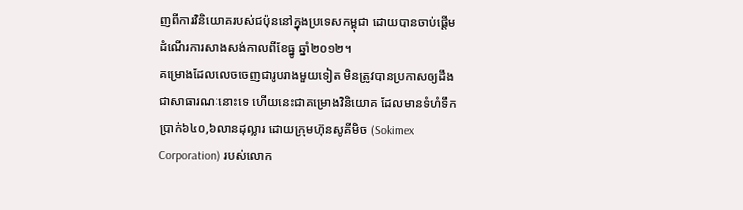ញពីការវិនិយោគរបស់ជប៉ុននៅក្នុងប្រទេសកម្ពុជា ដោយបានចាប់ផ្តើមដំណើរការសាងសង់កាលពីខែធ្នូ ឆ្នាំ២០១២។
គម្រោងដែលលេចចេញជារូបរាងមួយទៀត មិនត្រូវបានប្រកាសឲ្យដឹងជាសាធារណៈនោះទេ ហើយនេះជាគម្រោងវិនិយោគ ដែលមានទំហំទឹកប្រាក់៦៤០,៦លានដុល្លារ ដោយក្រុមហ៊ុនសូគីមិច (Sokimex Corporation) របស់លោក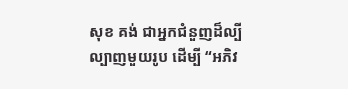សុខ គង់ ជាអ្នកជំនួញដ៏ល្បីល្បាញមួយរូប ដើម្បី “អភិវ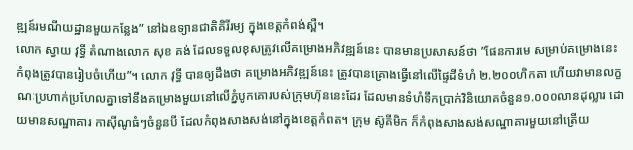ឌ្ឍន៍រមណីយដ្ឋានមួយកន្លែង” នៅឯឧទ្យានជាតិគិរីរម្យ ក្នុងខេត្តកំពង់ស្ពឺ។
លោក ស្វាយ វុទ្ធី តំណាងលោក សុខ គង់ ដែលទទួលខុសត្រូវលើគម្រោងអភិវឌ្ឍន៍នេះ បានមានប្រសាសន៍ថា ”ផែនការមេ សម្រាប់គម្រោងនេះ កំពុងត្រូវបានរៀបចំហើយ”។ លោក វុទ្ធី បានឲ្យដឹងថា គម្រោងអភិវឌ្ឍន៍នេះ ត្រូវបានគ្រោងធ្វើនៅលើផ្ទៃដីទំហំ ២.២០០ហិកតា ហើយវាមានលក្ខណៈប្រហាក់ប្រហែលគ្នាទៅនឹងគម្រោងមួយនៅលើភ្នំបូកគោរបស់ក្រុមហ៊ុននេះដែរ ដែលមានទំហំទឹកប្រាក់វិនិយោគចំនួន១.០០០លានដុល្លារ ដោយមានសណ្ឋាគារ កាស៊ីណូធំៗចំនួនបី ដែលកំពុងសាងសង់នៅក្នុងខេត្តកំពត។ ក្រុម ស៊ូគីមិក ក៏កំពុងសាងសង់សណ្ឋាគារមួយនៅត្រើយ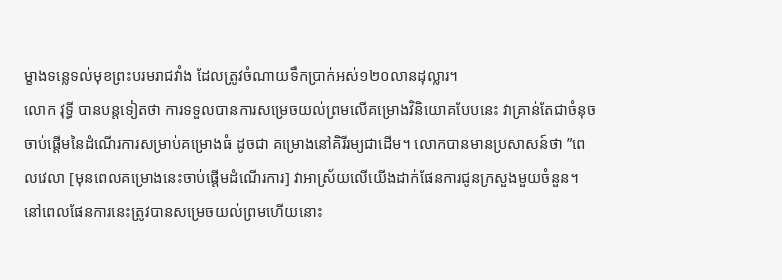ម្ខាងទន្លេទល់មុខព្រះបរមរាជវាំង ដែលត្រូវចំណាយទឹកប្រាក់អស់១២០លានដុល្លារ។
លោក វុទ្ធី បានបន្តទៀតថា ការទទួលបានការសម្រេចយល់ព្រមលើគម្រោងវិនិយោគបែបនេះ វាគ្រាន់តែជាចំនុចចាប់ផ្តើមនៃដំណើរការសម្រាប់គម្រោងធំ ដូចជា គម្រោងនៅគិរីរម្យជាដើម។ លោកបានមានប្រសាសន៍ថា ”ពេលវេលា [មុនពេលគម្រោងនេះចាប់ផ្តើមដំណើរការ] វាអាស្រ័យលើយើងដាក់ផែនការជូនក្រសួងមួយចំនួន។ នៅពេលផែនការនេះត្រូវបានសម្រេចយល់ព្រមហើយនោះ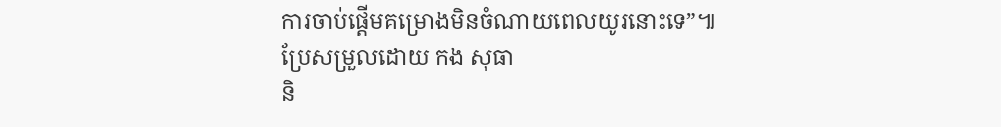ការចាប់ផ្តើមគម្រោងមិនចំណាយពេលយូរនោះទេ”៕
ប្រែសម្រួលដោយ កង សុធា
និ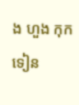ង ហួង កុកទៀន